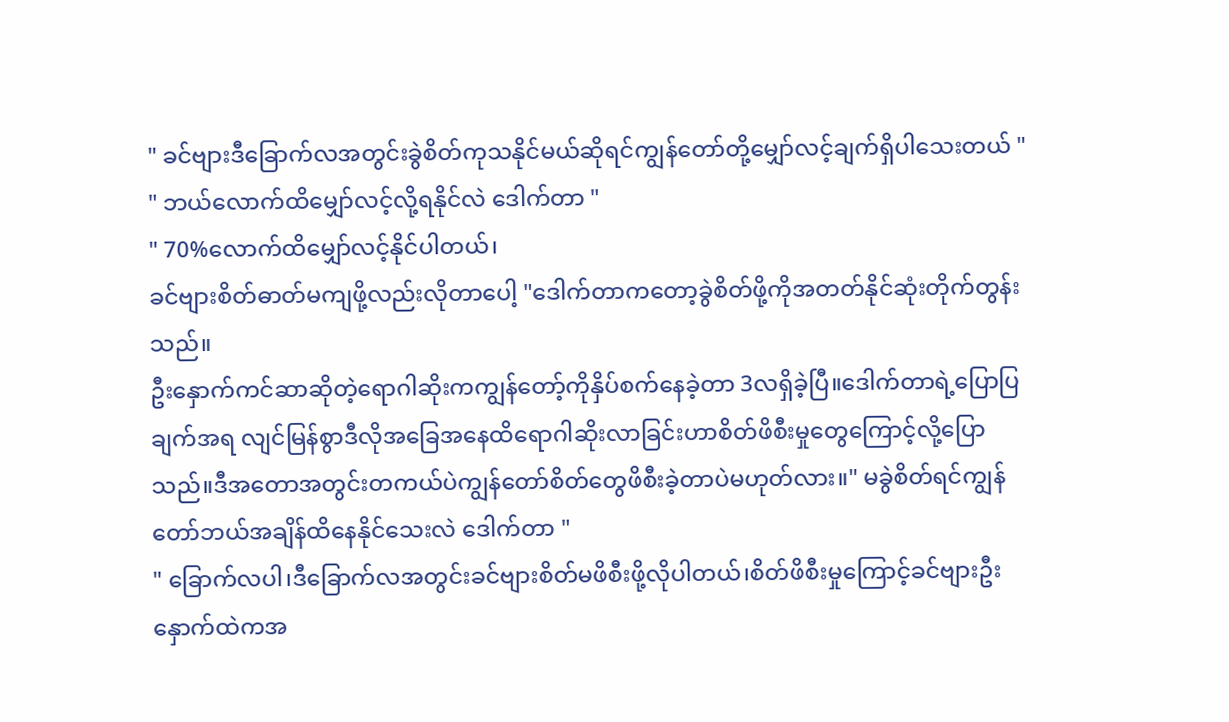" ခင်ဗျားဒီခြောက်လအတွင်းခွဲစိတ်ကုသနိုင်မယ်ဆိုရင်ကျွန်တော်တို့မျှော်လင့်ချက်ရှိပါသေးတယ် "
" ဘယ်လောက်ထိမျှော်လင့်လို့ရနိုင်လဲ ဒေါက်တာ "
" 70%လောက်ထိမျှော်လင့်နိုင်ပါတယ်၊
ခင်ဗျားစိတ်ဓာတ်မကျဖို့လည်းလိုတာပေါ့ "ဒေါက်တာကတော့ခွဲစိတ်ဖို့ကိုအတတ်နိုင်ဆုံးတိုက်တွန်းသည်။
ဦးနှောက်ကင်ဆာဆိုတဲ့ရောဂါဆိုးကကျွန်တော့်ကိုနှိပ်စက်နေခဲ့တာ 3လရှိခဲ့ပြီ။ဒေါက်တာရဲ့ပြောပြချက်အရ လျင်မြန်စွာဒီလိုအခြေအနေထိရောဂါဆိုးလာခြင်းဟာစိတ်ဖိစီးမှုတွေကြောင့်လို့ပြောသည်။ဒီအတောအတွင်းတကယ်ပဲကျွန်တော်စိတ်တွေဖိစီးခဲ့တာပဲမဟုတ်လား။" မခွဲစိတ်ရင်ကျွန်တော်ဘယ်အချိန်ထိနေနိုင်သေးလဲ ဒေါက်တာ "
" ခြောက်လပါ၊ဒီခြောက်လအတွင်းခင်ဗျားစိတ်မဖိစီးဖို့လိုပါတယ်၊စိတ်ဖိစီးမှုကြောင့်ခင်ဗျားဦးနှောက်ထဲကအ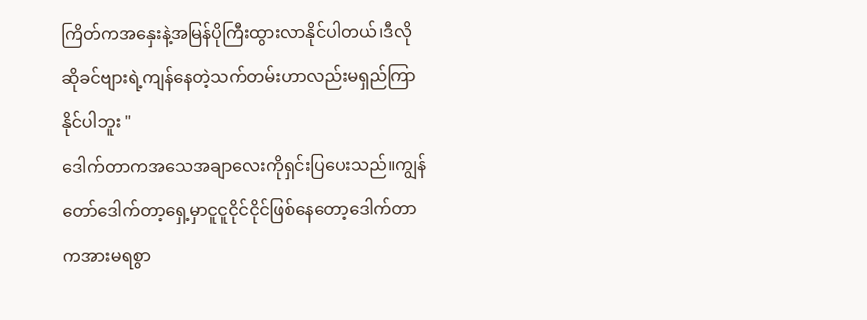ကြိတ်ကအနှေးနဲ့အမြန်ပိုကြီးထွားလာနိုင်ပါတယ်၊ဒီလိုဆိုခင်ဗျားရဲ့ကျန်နေတဲ့သက်တမ်းဟာလည်းမရှည်ကြာနိုင်ပါဘူး "
ဒေါက်တာကအသေအချာလေးကိုရှင်းပြပေးသည်။ကျွန်တော်ဒေါက်တာ့ရှေ့မှာငူငူငိုင်ငိုင်ဖြစ်နေတော့ဒေါက်တာကအားမရစွာ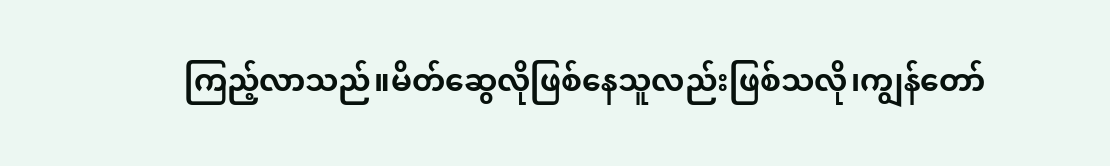ကြည့်လာသည်။မိတ်ဆွေလိုဖြစ်နေသူလည်းဖြစ်သလို၊ကျွန်တော်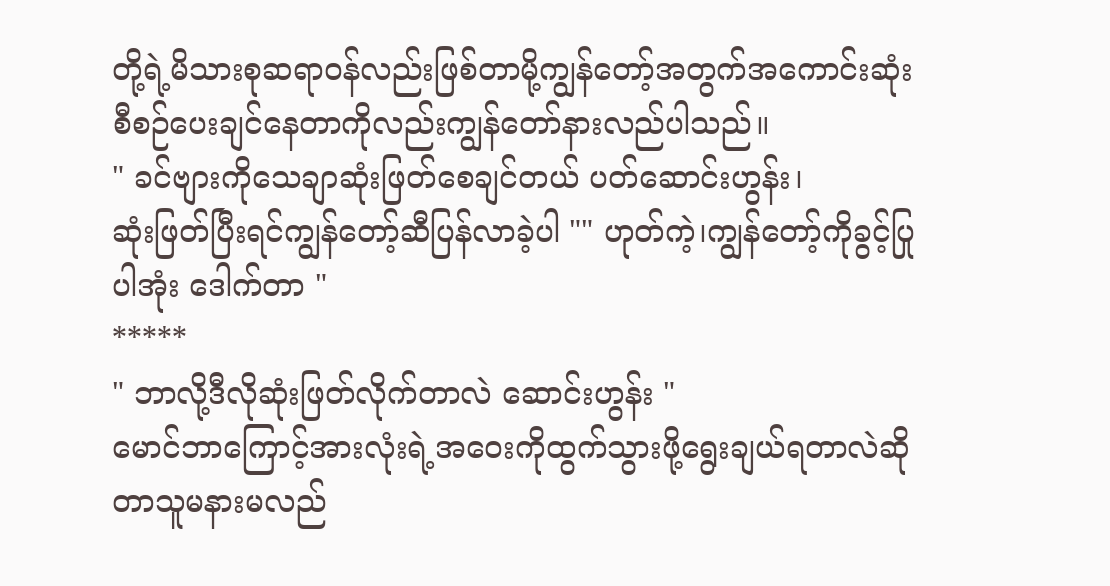တို့ရဲ့မိသားစုဆရာဝန်လည်းဖြစ်တာမို့ကျွန်တော့်အတွက်အကောင်းဆုံးစီစဉ်ပေးချင်နေတာကိုလည်းကျွန်တော်နားလည်ပါသည်။
" ခင်ဗျားကိုသေချာဆုံးဖြတ်စေချင်တယ် ပတ်ဆောင်းဟွန်း၊
ဆုံးဖြတ်ပြီးရင်ကျွန်တော့်ဆီပြန်လာခဲ့ပါ "" ဟုတ်ကဲ့၊ကျွန်တော့်ကိုခွင့်ပြုပါအုံး ဒေါက်တာ "
*****
" ဘာလို့ဒီလိုဆုံးဖြတ်လိုက်တာလဲ ဆောင်းဟွန်း "
မောင်ဘာကြောင့်အားလုံးရဲ့အဝေးကိုထွက်သွားဖို့ရွေးချယ်ရတာလဲဆိုတာသူမနားမလည်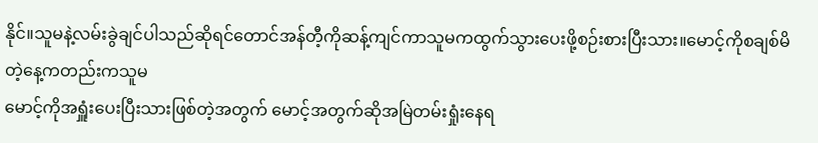နိုင်။သူမနဲ့လမ်းခွဲချင်ပါသည်ဆိုရင်တောင်အန်တီ့ကိုဆန့်ကျင်ကာသူမကထွက်သွားပေးဖို့စဉ်းစားပြီးသား။မောင့်ကိုစချစ်မိတဲ့နေ့ကတည်းကသူမ
မောင့်ကိုအရှူံးပေးပြီးသားဖြစ်တဲ့အတွက် မောင့်အတွက်ဆိုအမြဲတမ်းရှုံးနေရ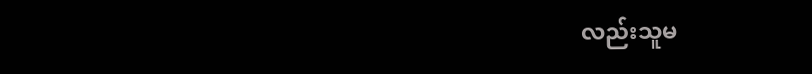လည်းသူမ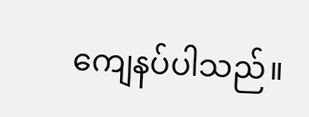ကျေနပ်ပါသည်။